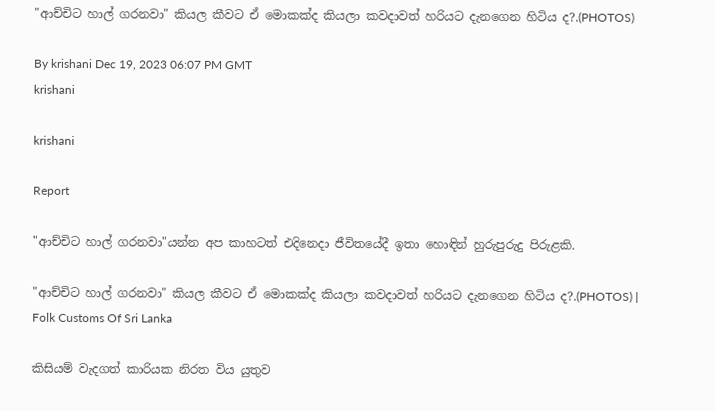"ආච්චිට හාල් ගරනවා" කියල කීවට ඒ මොකක්ද කියලා කවදාවත් හරියට දැනගෙන හිටිය ද?.(PHOTOS)

By krishani Dec 19, 2023 06:07 PM GMT
krishani

krishani

Report

"ආච්චිට හාල් ගරනවා"යන්න අප කාහටත් එදිනෙදා ජීවිතයේදී ඉතා හොඳින් හුරුපුරුදු පිරුළකි.

"ආච්චිට හාල් ගරනවා" කියල කීවට ඒ මොකක්ද කියලා කවදාවත් හරියට දැනගෙන හිටිය ද?.(PHOTOS) | Folk Customs Of Sri Lanka

කිසියම් වැදගත් කාරියක නිරත විය යුතුව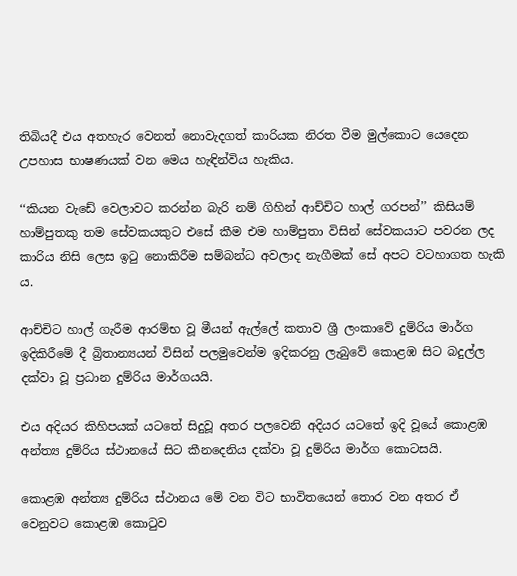තිබියදී එය අතහැර වෙනත් නොවැදගත් කාරියක නිරත වීම මුල්කොට යෙදෙන උපහාස භාෂණයක් වන මෙය හැඳින්විය හැකිය.

‘‘කියන වැඩේ වෙලාවට කරන්න බැරි නම් ගිහින් ආච්චිට හාල් ගරපන්’’ කිසියම් හාම්පුතකු තම සේවකයකුට එසේ කීම එම හාම්පුතා විසින් සේවකයාට පවරන ලද කාරිය නිසි ලෙස ඉටු නොකිරීම සම්බන්ධ අවලාද නැගීමක් සේ අපට වටහාගත හැකි ය.

ආච්චිට හාල් ගැරීම ආරම්භ වූ මීයන් ඇල්ලේ කතාව ශ්‍රී ලංකාවේ දුම්රිය මාර්ග ඉදිකිරීමේ දී බ්‍රිතාන්‍යයන් විසින් පලමුවෙන්ම ඉදිකරනු ලැබුවේ කොළඹ සිට බදුල්ල දක්වා වූ ප්‍රධාන දුම්රිය මාර්ගයයි.

එය අදියර කිහිපයක් යටතේ සිදුවූ අතර පලවෙනි අදියර යටතේ ඉදි වූයේ කොළඹ අන්ත්‍ය දුම්රිය ස්ථානයේ සිට කීනදෙනිය දක්වා වූ දුම්රිය මාර්ග කොටසයි.

කොළඹ අන්ත්‍ය දුම්රිය ස්ථානය මේ වන විට භාවිතයෙන් තොර වන අතර ඒ වෙනුවට කොළඹ කොටුව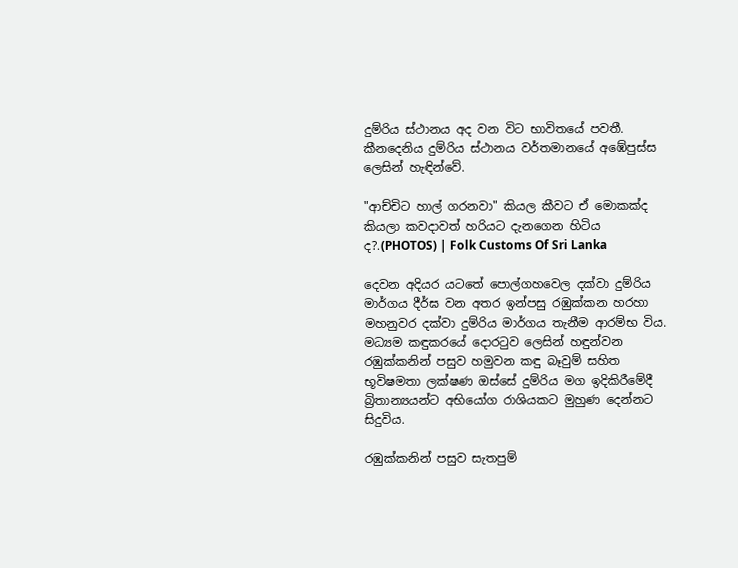දුම්රිය ස්ථානය අද වන විට භාවිතයේ පවතී. කීනදෙනිය දුම්රිය ස්ථානය වර්තමානයේ අඹේපුස්ස ලෙසින් හැඳින්වේ.

"ආච්චිට හාල් ගරනවා" කියල කීවට ඒ මොකක්ද කියලා කවදාවත් හරියට දැනගෙන හිටිය ද?.(PHOTOS) | Folk Customs Of Sri Lanka

දෙවන අදියර යටතේ පොල්ගහවෙල දක්වා දුම්රිය මාර්ගය දීර්ඝ වන අතර ඉන්පසු රඹුක්කන හරහා මහනුවර දක්වා දුම්රිය මාර්ගය තැනීම ආරම්භ විය. මධ්‍යම කඳුකරයේ දොරටුව ලෙසින් හඳුන්වන රඹුක්කනින් පසුව හමුවන කඳු බෑවුම් සහිත භූවිෂමතා ලක්ෂණ ඔස්සේ දුම්රිය මග ඉදිකිරීමේදී බ්‍රිතාන්‍යයන්ට අභියෝග රාශියකට මුහුණ දෙන්නට සිදුවිය.

රඹුක්කනින් පසුව සැතපුම්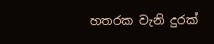හතරක වැනි දුරක්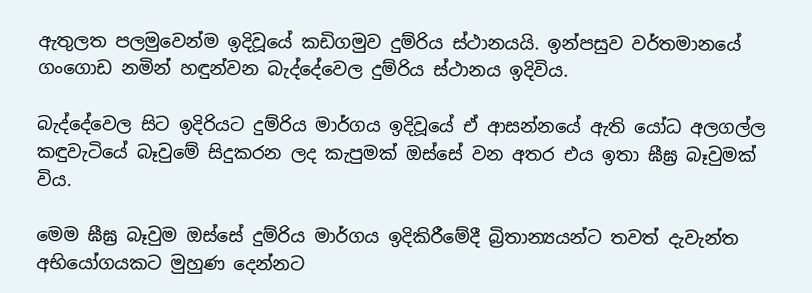ඇතුලත පලමුවෙන්ම ඉදිවූයේ කඩිගමුව දුම්රිය ස්ථානයයි. ඉන්පසුව වර්තමානයේ ගංගොඩ නමින් හඳුන්වන බැද්දේවෙල දුම්රිය ස්ථානය ඉදිවිය.

බැද්දේවෙල සිට ඉදිරියට දුම්රිය මාර්ගය ඉදිවූයේ ඒ ආසන්නයේ ඇති යෝධ අලගල්ල කඳුවැටියේ බෑවුමේ සිදුකරන ලද කැපුමක් ඔස්සේ වන අතර එය ඉතා ඝීඝ්‍ර බෑවුමක් විය.

මෙම ඝීඝ්‍ර බෑවුම ඔස්සේ දුම්රිය මාර්ගය ඉදිකිරීමේදී බ්‍රිතාන්‍යයන්ට තවත් දැවැන්ත අභියෝගයකට මුහුණ දෙන්නට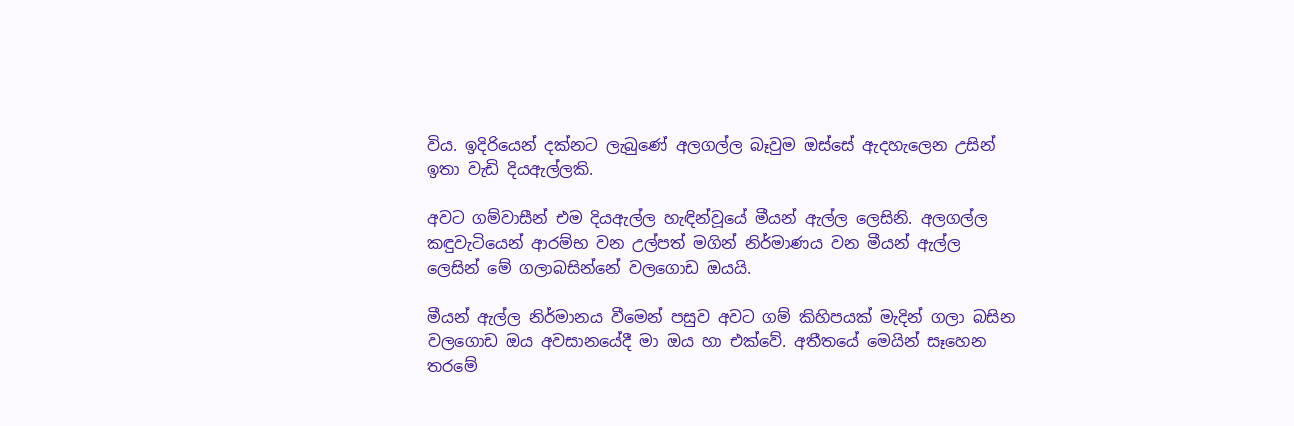විය. ඉදිරියෙන් දක්නට ලැබුණේ අලගල්ල බෑවුම ඔස්සේ ඇදහැලෙන උසින් ඉතා වැඩි දියඇල්ලකි.

අවට ගම්වාසීන් එම දියඇල්ල හැඳින්වූයේ මීයන් ඇල්ල ලෙසිනි. අලගල්ල කඳුවැටියෙන් ආරම්භ වන උල්පත් මගින් නිර්මාණය වන මීයන් ඇල්ල ලෙසින් මේ ගලාබසින්නේ වලගොඩ ඔයයි.

මීයන් ඇල්ල නිර්මානය වීමෙන් පසුව අවට ගම් කිහිපයක් මැදින් ගලා බසින වලගොඩ ඔය අවසානයේදී මා ඔය හා එක්වේ. අතීතයේ මෙයින් සෑහෙන තරමේ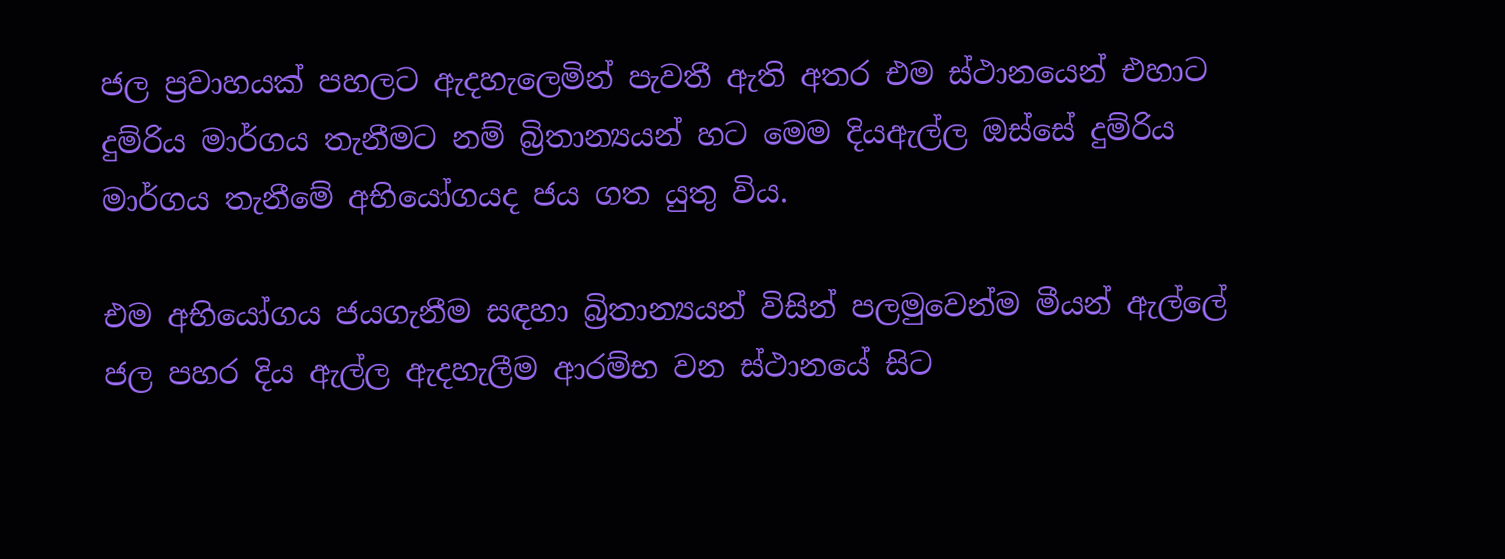ජල ප්‍රවාහයක් පහලට ඇදහැලෙමින් පැවතී ඇති අතර එම ස්ථානයෙන් එහාට දුම්රිය මාර්ගය තැනීමට නම් බ්‍රිතාන්‍යයන් හට මෙම දියඇල්ල ඔස්සේ දුම්රිය මාර්ගය තැනීමේ අභියෝගයද ජය ගත යුතු විය.

එම අභියෝගය ජයගැනීම සඳහා බ්‍රිතාන්‍යයන් විසින් පලමුවෙන්ම මීයන් ඇල්ලේ ජල පහර දිය ඇල්ල ඇදහැලීම ආරම්භ වන ස්ථානයේ සිට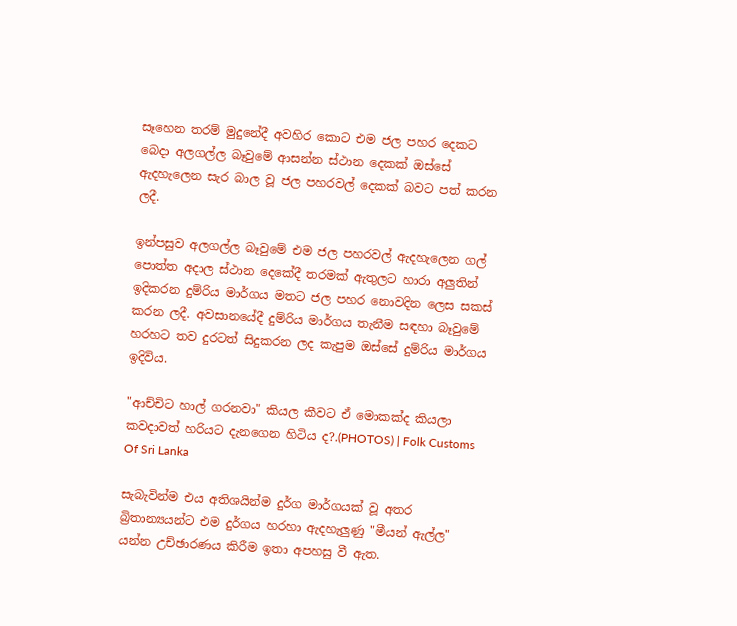සෑහෙන තරම් මුදුනේදී අවහිර කොට එම ජල පහර දෙකට බෙදා අලගල්ල බෑවුමේ ආසන්න ස්ථාන දෙකක් ඔස්සේ ඇදහැලෙන සැර බාල වූ ජල පහරවල් දෙකක් බවට පත් කරන ලදී.

ඉන්පසුව අලගල්ල බෑවුමේ එම ජල පහරවල් ඇදහැලෙන ගල් පොත්ත අදාල ස්ථාන දෙකේදී තරමක් ඇතුලට හාරා අලුතින් ඉදිකරන දුම්රිය මාර්ගය මතට ජල පහර නොවදින ලෙස සකස් කරන ලදී. අවසානයේදී දුම්රිය මාර්ගය තැනීම සඳහා බෑවුමේ හරහට තව දුරටත් සිදුකරන ලද කැපුම ඔස්සේ දුම්රිය මාර්ගය ඉදිවිය.

"ආච්චිට හාල් ගරනවා" කියල කීවට ඒ මොකක්ද කියලා කවදාවත් හරියට දැනගෙන හිටිය ද?.(PHOTOS) | Folk Customs Of Sri Lanka

සැබැවින්ම එය අතිශයින්ම දුර්ග මාර්ගයක් වූ අතර බ්‍රිතාන්‍යයන්ට එම දුර්ගය හරහා ඇදහැලුණු "මීයන් ඇල්ල" යන්න උච්ඡාරණය කිරීම ඉතා අපහසු වී ඇත.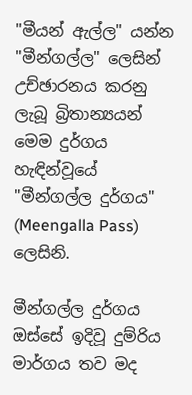"මීයන් ඇල්ල" යන්න "මීන්ගල්ල" ලෙසින් උච්ඡාරනය කරනු ලැබූ බ්‍රිතාන්‍යයන් මෙම දුර්ගය හැඳින්වූයේ "මීන්ගල්ල දුර්ගය" (Meengalla Pass) ලෙසිනි.

මීන්ගල්ල දුර්ගය ඔස්සේ ඉදිවූ දුම්රිය මාර්ගය තව මද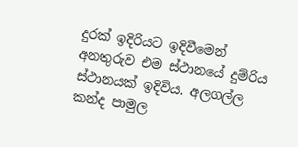දුරක් ඉදිරියට ඉදිවීමෙන් අනතුරුව එම ස්ථානයේ දුම්රිය ස්ථානයක් ඉදිවිය. අලගල්ල කන්ද පාමුල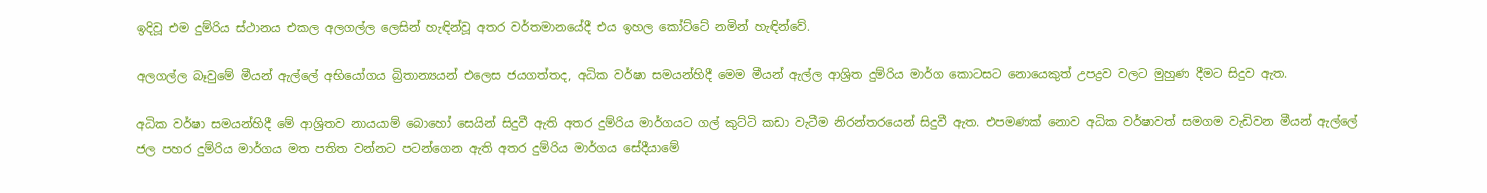ඉදිවූ එම දුම්රිය ස්ථානය එකල අලගල්ල ලෙසින් හැඳින්වූ අතර වර්තමානයේදී එය ඉහල කෝට්ටේ නමින් හැඳින්වේ.

අලගල්ල බෑවුමේ මීයන් ඇල්ලේ අභියෝගය බ්‍රිතාන්‍යයන් එලෙස ජයගත්තද, අධික වර්ෂා සමයන්හිදී මෙම මීයන් ඇල්ල ආශ්‍රිත දුම්රිය මාර්ග කොටසට නොයෙකුත් උපද්‍රව වලට මුහුණ දීමට සිදුව ඇත.

අධික වර්ෂා සමයන්හිදී මේ ආශ්‍රිතව නායයාම් බොහෝ සෙයින් සිදුවී ඇති අතර දුම්රිය මාර්ගයට ගල් කුට්ටි කඩා වැටීම නිරන්තරයෙන් සිදුවී ඇත. එපමණක් නොව අධික වර්ෂාවත් සමගම වැඩිවන මීයන් ඇල්ලේ ජල පහර දුම්රිය මාර්ගය මත පතිත වන්නට පටන්ගෙන ඇති අතර දුම්රිය මාර්ගය සේදීයාමේ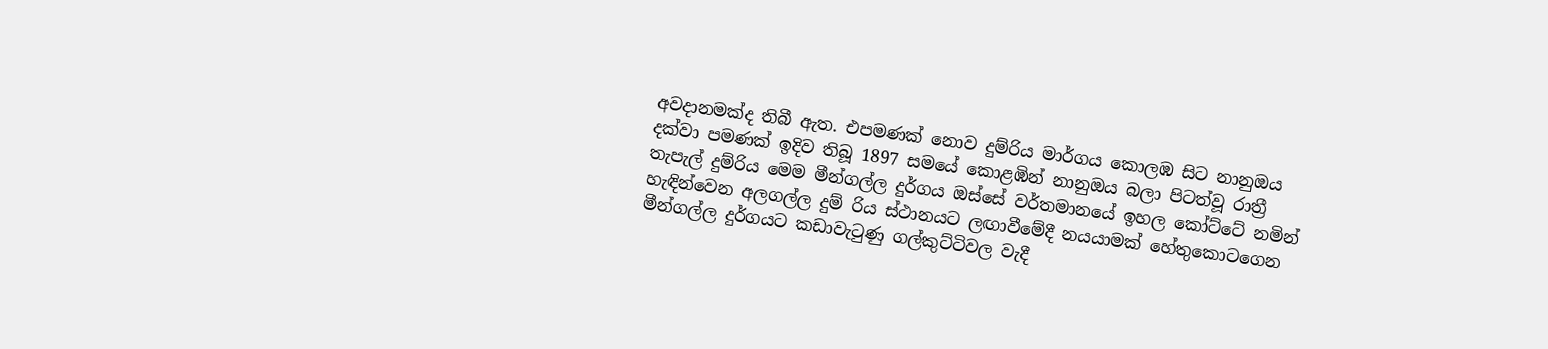අවදානමක්ද තිබී ඇත. එපමණක් නොව දුම්රිය මාර්ගය කොලඹ සිට නානුඔය දක්වා පමණක් ඉදිව තිබූ 1897 සමයේ කොළඹින් නානුඔය බලා පිටත්වූ රාත්‍රී තැපැල් දුම්රිය මෙම මීන්ගල්ල දුර්ගය ඔස්සේ වර්තමානයේ ඉහල කෝට්ටේ නමින් හැඳින්වෙන අලගල්ල දුම් රිය ස්ථානයට ලඟාවීමේදී නයයාමක් හේතුකොටගෙන මීන්ගල්ල දුර්ගයට කඩාවැටුණු ගල්කුට්ටිවල වැදී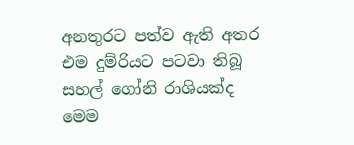අනතුරට පත්ව ඇති අතර එම දුම්රියට පටවා තිබූ සහල් ගෝනි රාශියක්ද මෙම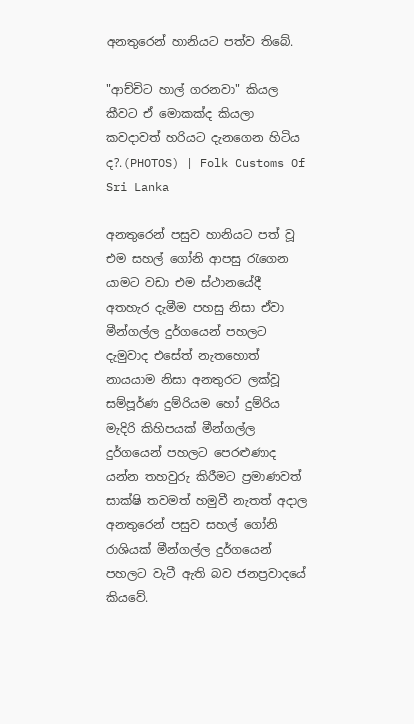අනතුරෙන් හානියට පත්ව තිබේ.

"ආච්චිට හාල් ගරනවා" කියල කීවට ඒ මොකක්ද කියලා කවදාවත් හරියට දැනගෙන හිටිය ද?.(PHOTOS) | Folk Customs Of Sri Lanka

අනතුරෙන් පසුව හානියට පත් වූ එම සහල් ගෝනි ආපසු රැගෙන යාමට වඩා එම ස්ථානයේදී අතහැර දැමීම පහසු නිසා ඒවා මීන්ගල්ල දුර්ගයෙන් පහලට දැමුවාද එසේත් නැතහොත් නායයාම නිසා අනතුරට ලක්වූ සම්පූර්ණ දුම්රියම හෝ දුම්රිය මැදිරි කිහිපයක් මීන්ගල්ල දුර්ගයෙන් පහලට පෙරළුණාද යන්න තහවුරු කිරීමට ප්‍රමාණවත් සාක්ෂි තවමත් හමුවී නැතත් අදාල අනතුරෙන් පසුව සහල් ගෝනි රාශියක් මීන්ගල්ල දුර්ගයෙන් පහලට වැටී ඇති බව ජනප්‍රවාදයේ කියවේ.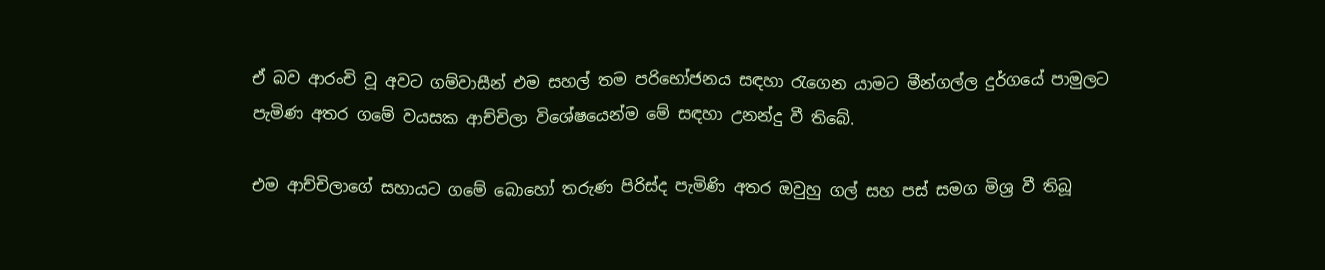ඒ බව ආරංචි වූ අවට ගම්වාසීන් එම සහල් තම පරිභෝජනය සඳහා රැගෙන යාමට මීන්ගල්ල දුර්ගයේ පාමුලට පැමිණ අතර ගමේ වයසක ආච්චිලා විශේෂයෙන්ම මේ සඳහා උනන්දු වී තිබේ.

එම ආච්චිලාගේ සහායට ගමේ බොහෝ තරුණ පිරිස්ද පැමිණි අතර ඔවුහු ගල් සහ පස් සමග මිශ්‍ර වී තිබූ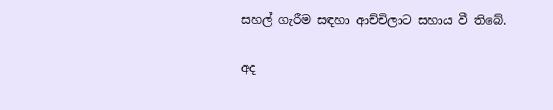සහල් ගැරීම සඳහා ආච්චිලාට සහාය වී තිබේ.

අද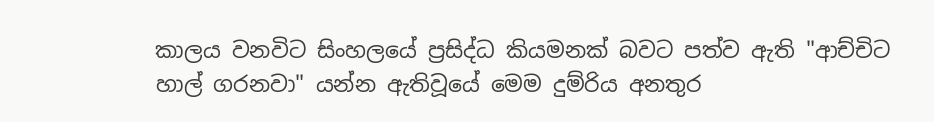කාලය වනවිට සිංහලයේ ප්‍රසිද්ධ කියමනක් බවට පත්ව ඇති "ආච්චිට හාල් ගරනවා" යන්න ඇතිවූයේ මෙම දුම්රිය අනතුර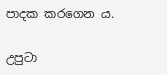පාදක කරගෙන ය.

උපුටා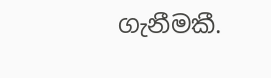ගැනීමකී.